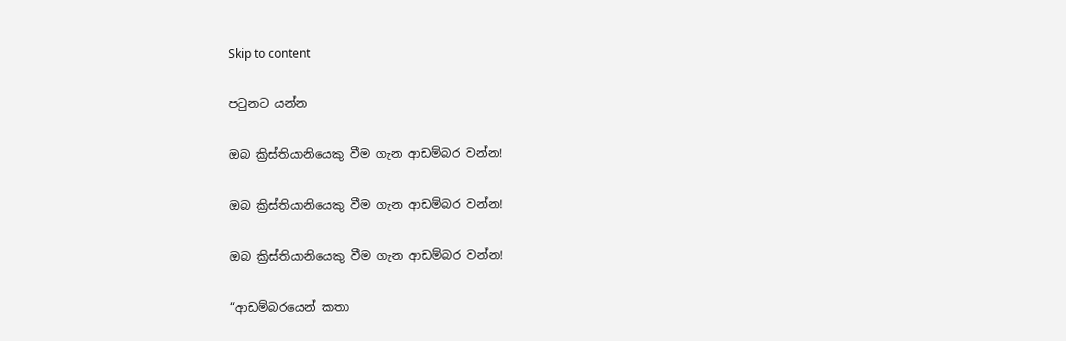Skip to content

පටුනට යන්න

ඔබ ක්‍රිස්තියානියෙකු වීම ගැන ආඩම්බර වන්න!

ඔබ ක්‍රිස්තියානියෙකු වීම ගැන ආඩම්බර වන්න!

ඔබ ක්‍රිස්තියානියෙකු වීම ගැන ආඩම්බර වන්න!

“ආඩම්බරයෙන් කතා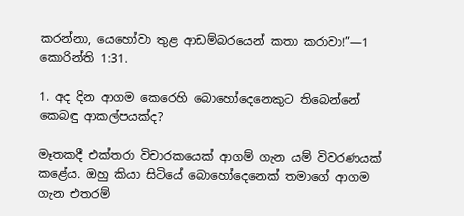කරන්නා, යෙහෝවා තුළ ආඩම්බරයෙන් කතා කරාවා!”—1 කොරින්ති 1:31.

1. අද දින ආගම කෙරෙහි බොහෝදෙනෙකුට තිබෙන්නේ කෙබඳු ආකල්පයක්ද?

මෑතකදී එක්තරා විචාරකයෙක් ආගම් ගැන යම් විවරණයක් කළේය. ඔහු කියා සිටියේ බොහෝදෙනෙක් තමාගේ ආගම ගැන එතරම්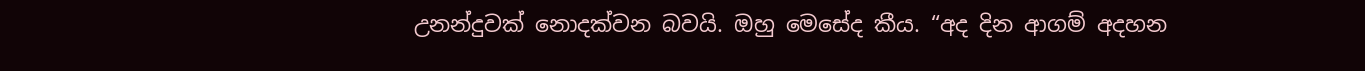උනන්දුවක් නොදක්වන බවයි. ඔහු මෙසේද කීය. “අද දින ආගම් අදහන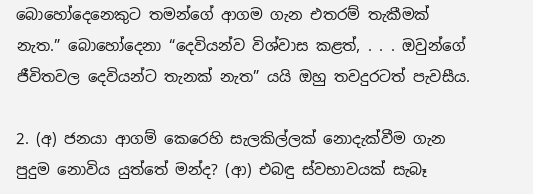බොහෝදෙනෙකුට තමන්ගේ ආගම ගැන එතරම් තැකීමක් නැත.” බොහෝදෙනා “දෙවියන්ව විශ්වාස කළත්, . . . ඔවුන්ගේ ජීවිතවල දෙවියන්ට තැනක් නැත” යයි ඔහු තවදුරටත් පැවසීය.

2. (අ) ජනයා ආගම් කෙරෙහි සැලකිල්ලක් නොදැක්වීම ගැන පුදුම නොවිය යුත්තේ මන්ද? (ආ) එබඳු ස්වභාවයක් සැබෑ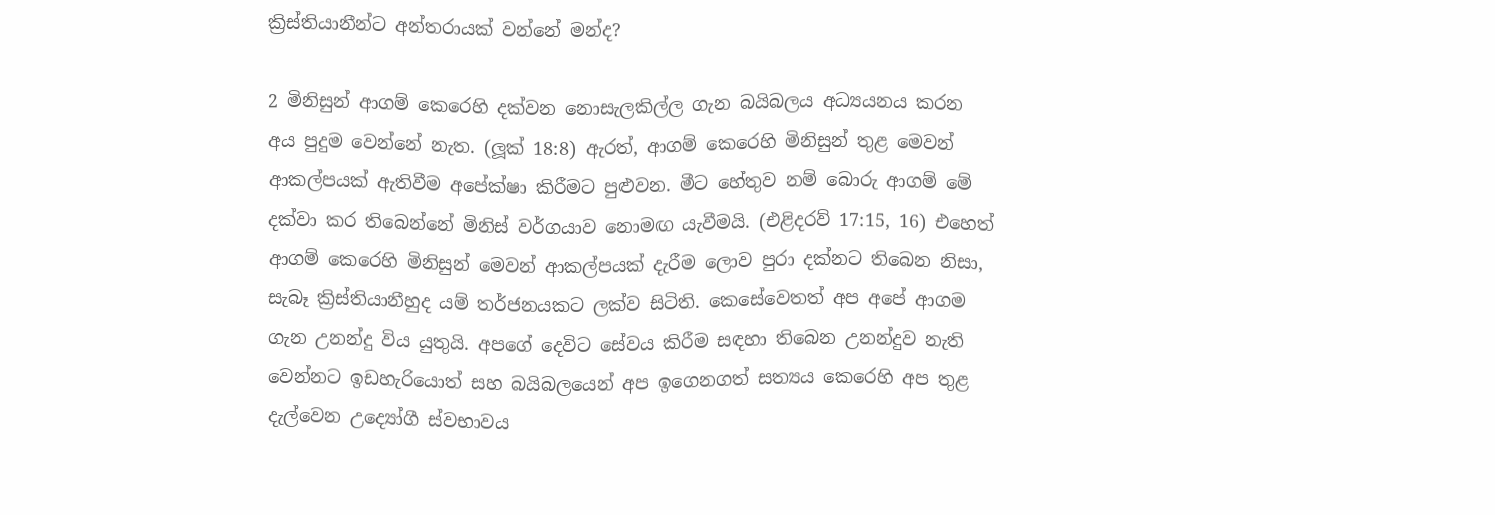ක්‍රිස්තියානීන්ට අන්තරායක් වන්නේ මන්ද?

2 මිනිසුන් ආගම් කෙරෙහි දක්වන නොසැලකිල්ල ගැන බයිබලය අධ්‍යයනය කරන අය පුදුම වෙන්නේ නැත. (ලූක් 18:8) ඇරත්, ආගම් කෙරෙහි මිනිසුන් තුළ මෙවන් ආකල්පයක් ඇතිවීම අපේක්ෂා කිරීමට පුළුවන. මීට හේතුව නම් බොරු ආගම් මේ දක්වා කර තිබෙන්නේ මිනිස් වර්ගයාව නොමඟ යැවීමයි. (එළිදරව් 17:15, 16) එහෙත් ආගම් කෙරෙහි මිනිසුන් මෙවන් ආකල්පයක් දැරීම ලොව පුරා දක්නට තිබෙන නිසා, සැබෑ ක්‍රිස්තියානීහුද යම් තර්ජනයකට ලක්ව සිටිති. කෙසේවෙතත් අප අපේ ආගම ගැන උනන්දු විය යුතුයි. අපගේ දෙවිට සේවය කිරීම සඳහා තිබෙන උනන්දුව නැති වෙන්නට ඉඩහැරියොත් සහ බයිබලයෙන් අප ඉගෙනගත් සත්‍යය කෙරෙහි අප තුළ දැල්වෙන උද්‍යෝගී ස්වභාවය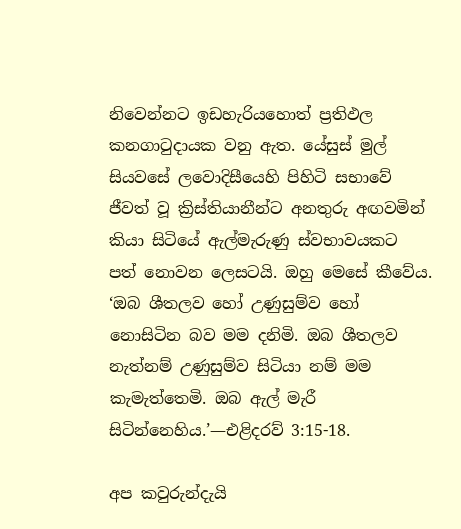නිවෙන්නට ඉඩහැරියහොත් ප්‍රතිඵල කනගාටුදායක වනු ඇත. යේසුස් මුල් සියවසේ ලවොදිසීයෙහි පිහිටි සභාවේ ජීවත් වූ ක්‍රිස්තියානීන්ට අනතුරු අඟවමින් කියා සිටියේ ඇල්මැරුණු ස්වභාවයකට පත් නොවන ලෙසටයි. ඔහු මෙසේ කීවේය. ‘ඔබ ශීතලව හෝ උණුසුම්ව හෝ නොසිටින බව මම දනිමි. ඔබ ශීතලව නැත්නම් උණුසුම්ව සිටියා නම් මම කැමැත්තෙමි. ඔබ ඇල් මැරී සිටින්නෙහිය.’—එළිදරව් 3:15-18.

අප කවුරුන්දැයි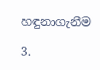හඳුනාගැනීම

3.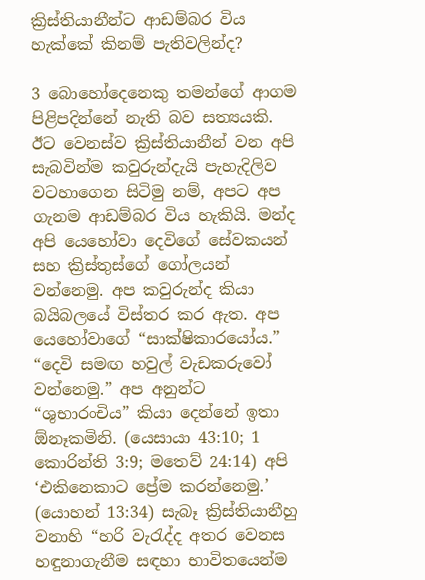ක්‍රිස්තියානීන්ට ආඩම්බර විය හැක්කේ කිනම් පැතිවලින්ද?

3 බොහෝදෙනෙකු තමන්ගේ ආගම පිළිපදින්නේ නැති බව සත්‍යයකි. ඊට වෙනස්ව ක්‍රිස්තියානීන් වන අපි සැබවින්ම කවුරුන්දැයි පැහැදිලිව වටහාගෙන සිටිමු නම්, අපට අප ගැනම ආඩම්බර විය හැකියි. මන්ද අපි යෙහෝවා දෙවිගේ සේවකයන් සහ ක්‍රිස්තුස්ගේ ගෝලයන් වන්නෙමු. අප කවුරුන්ද කියා බයිබලයේ විස්තර කර ඇත. අප යෙහෝවාගේ “සාක්ෂිකාරයෝය.” “දෙවි සමඟ හවුල් වැඩකරුවෝ වන්නෙමු.” අප අනුන්ට “ශුභාරංචිය” කියා දෙන්නේ ඉතා ඕනෑකමිනි. (යෙසායා 43:10; 1 කොරින්ති 3:9; මතෙව් 24:14) අපි ‘එකිනෙකාට ප්‍රේම කරන්නෙමු.’ (යොහන් 13:34) සැබෑ ක්‍රිස්තියානීහු වනාහි “හරි වැරැද්ද අතර වෙනස හඳුනාගැනීම සඳහා භාවිතයෙන්ම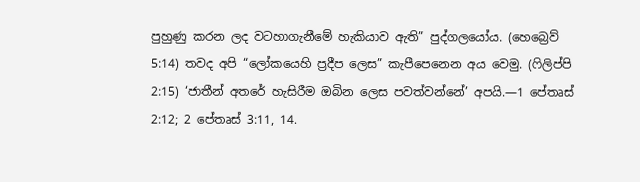පුහුණු කරන ලද වටහාගැනීමේ හැකියාව ඇති” පුද්ගලයෝය. (හෙබ්‍රෙව් 5:14) තවද අපි “ලෝකයෙහි ප්‍රදීප ලෙස” කැපීපෙනෙන අය වෙමු. (ෆිලිප්පි 2:15) ‘ජාතීන් අතරේ හැසිරීම ඔබින ලෙස පවත්වන්නේ’ අපයි.—1 පේතෘස් 2:12; 2 පේතෘස් 3:11, 14.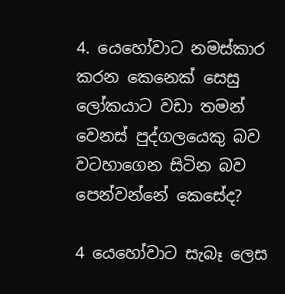4. යෙහෝවාට නමස්කාර කරන කෙනෙක් සෙසු ලෝකයාට වඩා තමන් වෙනස් පුද්ගලයෙකු බව වටහාගෙන සිටින බව පෙන්වන්නේ කෙසේද?

4 යෙහෝවාට සැබෑ ලෙස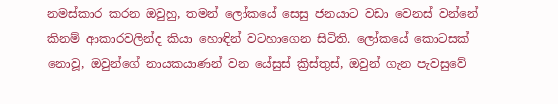නමස්කාර කරන ඔවුහු, තමන් ලෝකයේ සෙසු ජනයාට වඩා වෙනස් වන්නේ කිනම් ආකාරවලින්ද කියා හොඳින් වටහාගෙන සිටිති. ලෝකයේ කොටසක් නොවූ, ඔවුන්ගේ නායකයාණන් වන යේසුස් ක්‍රිස්තුස්, ඔවුන් ගැන පැවසුවේ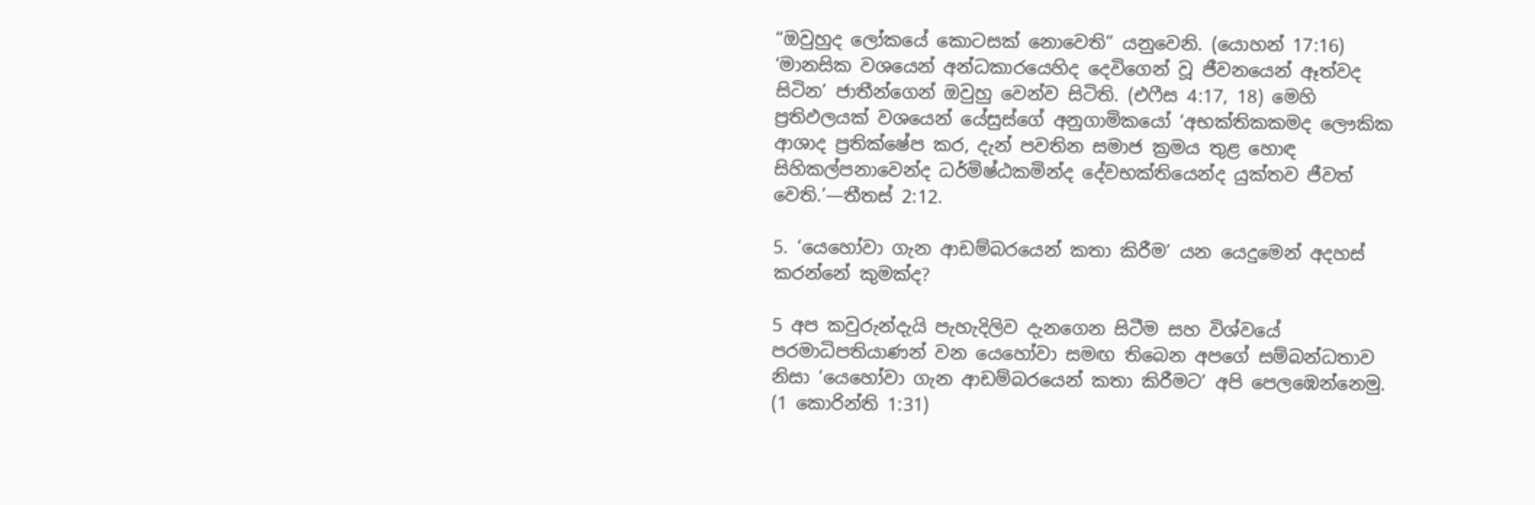“ඔවුහුද ලෝකයේ කොටසක් නොවෙති” යනුවෙනි. (යොහන් 17:16) ‘මානසික වශයෙන් අන්ධකාරයෙහිද දෙවිගෙන් වූ ජීවනයෙන් ඈත්වද සිටින’ ජාතීන්ගෙන් ඔවුහු වෙන්ව සිටිති. (එෆීස 4:17, 18) මෙහි ප්‍රතිඵලයක් වශයෙන් යේසුස්ගේ අනුගාමිකයෝ ‘අභක්තිකකමද ලෞකික ආශාද ප්‍රතික්ෂේප කර, දැන් පවතින සමාජ ක්‍රමය තුළ හොඳ සිහිකල්පනාවෙන්ද ධර්මිෂ්ඨකමින්ද දේවභක්තියෙන්ද යුක්තව ජීවත් වෙති.’—තීතස් 2:12.

5. ‘යෙහෝවා ගැන ආඩම්බරයෙන් කතා කිරීම’ යන යෙදුමෙන් අදහස් කරන්නේ කුමක්ද?

5 අප කවුරුන්දැයි පැහැදිලිව දැනගෙන සිටීම සහ විශ්වයේ පරමාධිපතියාණන් වන යෙහෝවා සමඟ තිබෙන අපගේ සම්බන්ධතාව නිසා ‘යෙහෝවා ගැන ආඩම්බරයෙන් කතා කිරීමට’ අපි පෙලඹෙන්නෙමු. (1 කොරින්ති 1:31)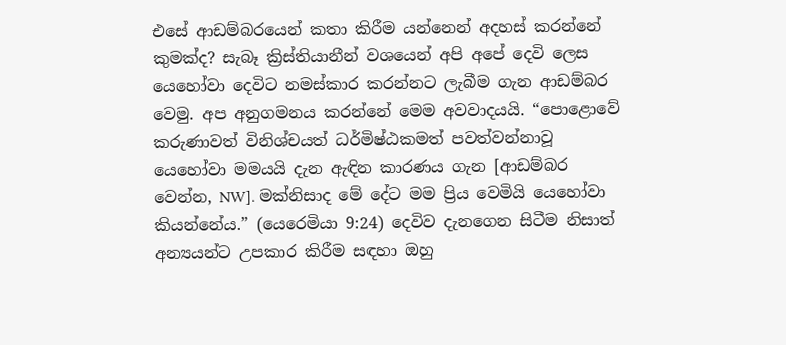එසේ ආඩම්බරයෙන් කතා කිරීම යන්නෙන් අදහස් කරන්නේ කුමක්ද? සැබෑ ක්‍රිස්තියානීන් වශයෙන් අපි අපේ දෙවි ලෙස යෙහෝවා දෙවිට නමස්කාර කරන්නට ලැබීම ගැන ආඩම්බර වෙමු. අප අනුගමනය කරන්නේ මෙම අවවාදයයි. “පොළොවේ කරුණාවත් විනිශ්චයත් ධර්මිෂ්ඨකමත් පවත්වන්නාවූ යෙහෝවා මමයයි දැන ඇඳින කාරණය ගැන [ආඩම්බර වෙන්න, NW]. මක්නිසාද මේ දේට මම ප්‍රිය වෙමියි යෙහෝවා කියන්නේය.” (යෙරෙමියා 9:24) දෙවිව දැනගෙන සිටීම නිසාත් අන්‍යයන්ට උපකාර කිරීම සඳහා ඔහු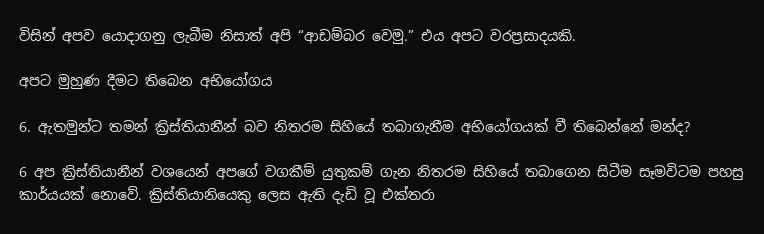විසින් අපව යොදාගනු ලැබීම නිසාත් අපි “ආඩම්බර වෙමු.” එය අපට වරප්‍රසාදයකි.

අපට මුහුණ දීමට තිබෙන අභියෝගය

6. ඇතමුන්ට තමන් ක්‍රිස්තියානීන් බව නිතරම සිහියේ තබාගැනීම අභියෝගයක් වී තිබෙන්නේ මන්ද?

6 අප ක්‍රිස්තියානීන් වශයෙන් අපගේ වගකීම් යුතුකම් ගැන නිතරම සිහියේ තබාගෙන සිටීම සෑමවිටම පහසු කාර්යයක් නොවේ. ක්‍රිස්තියානියෙකු ලෙස ඇති දැඩි වූ එක්තරා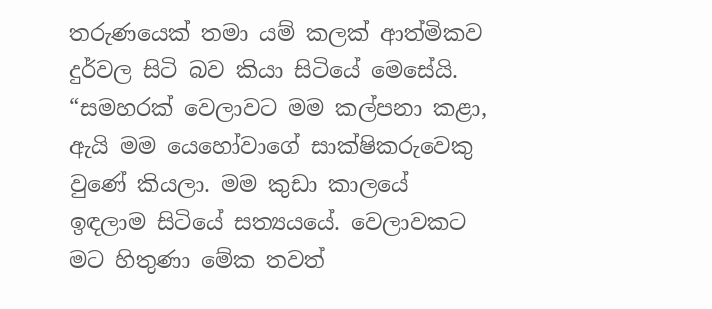තරුණයෙක් තමා යම් කලක් ආත්මිකව දුර්වල සිටි බව කියා සිටියේ මෙසේයි. “සමහරක් වෙලාවට මම කල්පනා කළා, ඇයි මම යෙහෝවාගේ සාක්ෂිකරුවෙකු වුණේ කියලා. මම කුඩා කාලයේ ඉඳලාම සිටියේ සත්‍යයයේ. වෙලාවකට මට හිතුණා මේක තවත්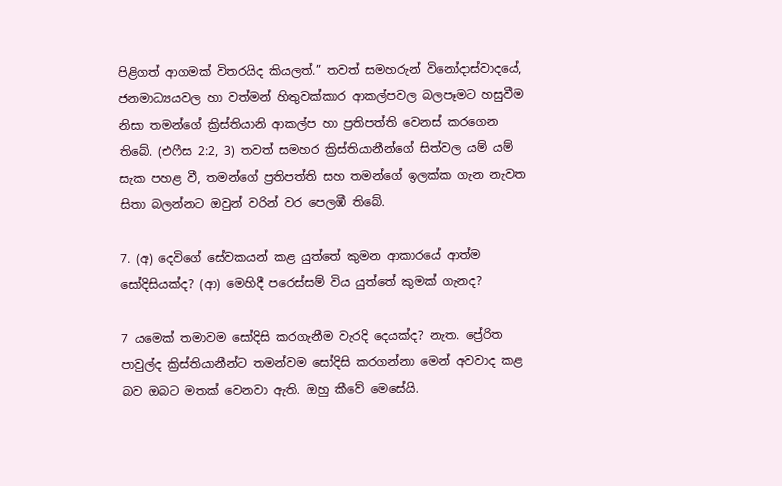පිළිගත් ආගමක් විතරයිද කියලත්.” තවත් සමහරුන් විනෝදාස්වාදයේ, ජනමාධ්‍යයවල හා වත්මන් හිතුවක්කාර ආකල්පවල බලපෑමට හසුවීම නිසා තමන්ගේ ක්‍රිස්තියානි ආකල්ප හා ප්‍රතිපත්ති වෙනස් කරගෙන තිබේ. (එෆීස 2:2, 3) තවත් සමහර ක්‍රිස්තියානීන්ගේ සිත්වල යම් යම් සැක පහළ වී, තමන්ගේ ප්‍රතිපත්ති සහ තමන්ගේ ඉලක්ක ගැන නැවත සිතා බලන්නට ඔවුන් වරින් වර පෙලඹී තිබේ.

7. (අ) දෙවිගේ සේවකයන් කළ යුත්තේ කුමන ආකාරයේ ආත්ම සෝදිසියක්ද? (ආ) මෙහිදී පරෙස්සම් විය යුත්තේ කුමක් ගැනද?

7 යමෙක් තමාවම සෝදිසි කරගැනීම වැරදි දෙයක්ද? නැත. ප්‍රේරිත පාවුල්ද ක්‍රිස්තියානීන්ට තමන්වම සෝදිසි කරගන්නා මෙන් අවවාද කළ බව ඔබට මතක් වෙනවා ඇති. ඔහු කීවේ මෙසේයි.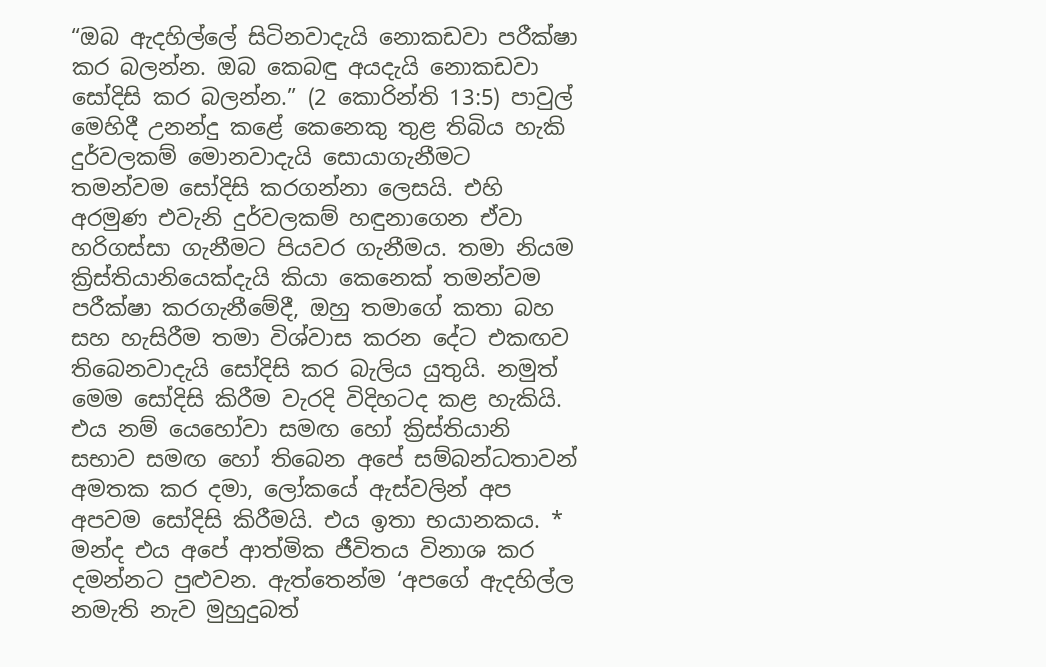“ඔබ ඇදහිල්ලේ සිටිනවාදැයි නොකඩවා පරීක්ෂා කර බලන්න. ඔබ කෙබඳු අයදැයි නොකඩවා සෝදිසි කර බලන්න.” (2 කොරින්ති 13:5) පාවුල් මෙහිදී උනන්දු කළේ කෙනෙකු තුළ තිබිය හැකි දුර්වලකම් මොනවාදැයි සොයාගැනීමට තමන්වම සෝදිසි කරගන්නා ලෙසයි. එහි අරමුණ එවැනි දුර්වලකම් හඳුනාගෙන ඒවා හරිගස්සා ගැනීමට පියවර ගැනීමය. තමා නියම ක්‍රිස්තියානියෙක්දැයි කියා කෙනෙක් තමන්වම පරීක්ෂා කරගැනීමේදී, ඔහු තමාගේ කතා බහ සහ හැසිරීම තමා විශ්වාස කරන දේට එකඟව තිබෙනවාදැයි සෝදිසි කර බැලිය යුතුයි. නමුත් මෙම සෝදිසි කිරීම වැරදි විදිහටද කළ හැකියි. එය නම් යෙහෝවා සමඟ හෝ ක්‍රිස්තියානි සභාව සමඟ හෝ තිබෙන අපේ සම්බන්ධතාවන් අමතක කර දමා, ලෝකයේ ඇස්වලින් අප අපවම සෝදිසි කිරීමයි. එය ඉතා භයානකය. * මන්ද එය අපේ ආත්මික ජීවිතය විනාශ කර දමන්නට පුළුවන. ඇත්තෙන්ම ‘අපගේ ඇදහිල්ල නමැති නැව මුහුදුබත්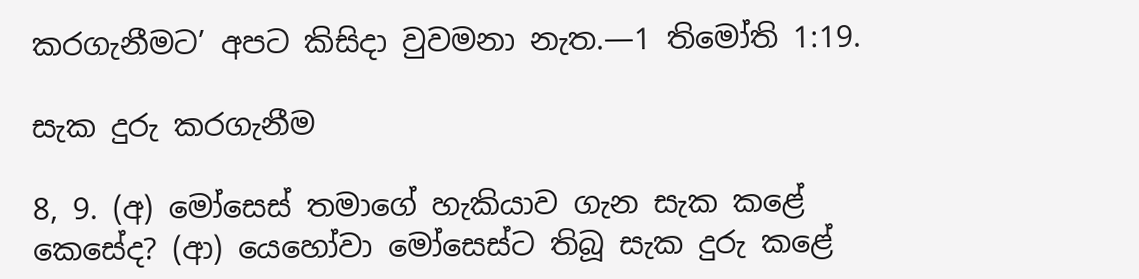කරගැනීමට’ අපට කිසිදා වුවමනා නැත.—1 තිමෝති 1:19.

සැක දුරු කරගැනීම

8, 9. (අ) මෝසෙස් තමාගේ හැකියාව ගැන සැක කළේ කෙසේද? (ආ) යෙහෝවා මෝසෙස්ට තිබූ සැක දුරු කළේ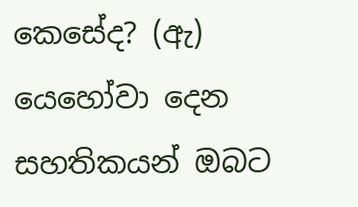කෙසේද? (ඇ) යෙහෝවා දෙන සහතිකයන් ඔබට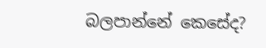බලපාන්නේ කෙසේද?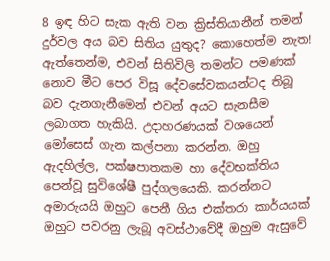8 ඉඳ හිට සැක ඇති වන ක්‍රිස්තියානීන් තමන් දුර්වල අය බව සිතිය යුතුද? කොහෙත්ම නැත! ඇත්තෙන්ම, එවන් සිතිවිලි තමන්ට පමණක් නොව මීට පෙර විසූ දේවසේවකයන්ටද තිබූ බව දැනගැනීමෙන් එවන් අයට සැනසීම ලබාගත හැකියි. උදාහරණයක් වශයෙන් මෝසෙස් ගැන කල්පනා කරන්න. ඔහු ඇදහිල්ල, පක්ෂපාතකම හා දේවභක්තිය පෙන්වූ සුවිශේෂී පුද්ගලයෙකි. කරන්නට අමාරුයයි ඔහුට පෙනී ගිය එක්තරා කාර්යයක් ඔහුට පවරනු ලැබූ අවස්ථාවේදී ඔහුම ඇසුවේ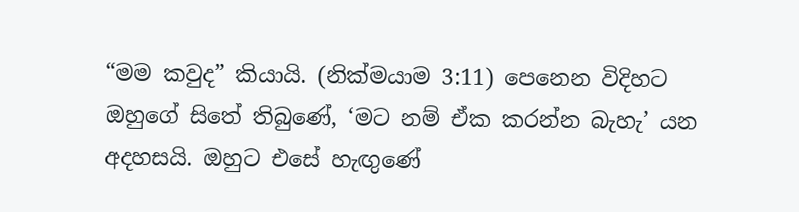“මම කවුද” කියායි. (නික්මයාම 3:11) පෙනෙන විදිහට ඔහුගේ සිතේ තිබුණේ, ‘මට නම් ඒක කරන්න බැහැ’ යන අදහසයි. ඔහුට එසේ හැඟුණේ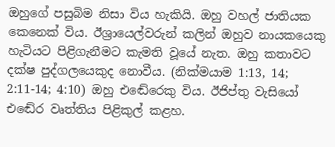ඔහුගේ පසුබිම නිසා විය හැකියි. ඔහු වහල් ජාතියක කෙනෙක් විය. ඊශ්‍රායෙල්වරුන් කලින් ඔහුව නායකයෙකු හැටියට පිළිගැනීමට කැමති වූයේ නැත. ඔහු කතාවට දක්ෂ පුද්ගලයෙකුද නොවීය. (නික්මයාම 1:13, 14; 2:11-14; 4:10) ඔහු එඬේරෙකු විය. ඊජිප්තු වැසියෝ එඬේර වෘත්තිය පිළිකුල් කළහ.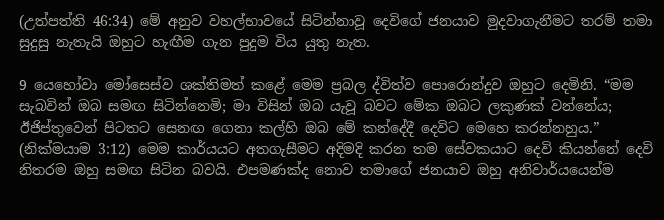(උත්පත්ති 46:34) මේ අනුව වහල්භාවයේ සිටින්නාවූ දෙවිගේ ජනයාව මුදවාගැනීමට තරම් තමා සුදුසු නැතැයි ඔහුට හැඟීම ගැන පුදුම විය යුතු නැත.

9 යෙහෝවා මෝසෙස්ව ශක්තිමත් කළේ මෙම ප්‍රබල ද්විත්ව පොරොන්දුව ඔහුට දෙමිනි. “මම සැබවින් ඔබ සමඟ සිටින්නෙමි; මා විසින් ඔබ යැවූ බවට මේක ඔබට ලකුණක් වන්නේය; ඊජිප්තුවෙන් පිටතට සෙනඟ ගෙනා කල්හි ඔබ මේ කන්දේදී දෙවිට මෙහෙ කරන්නහුය.” (නික්මයාම 3:12) මෙම කාර්යයට අතගැසීමට අදිමදි කරන තම සේවකයාට දෙවි කියන්නේ දෙවි නිතරම ඔහු සමඟ සිටින බවයි. එපමණක්ද නොව තමාගේ ජනයාව ඔහු අනිවාර්යයෙන්ම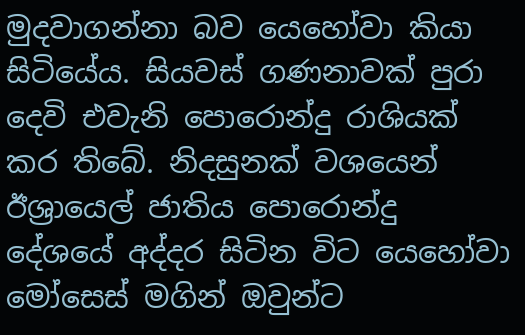මුදවාගන්නා බව යෙහෝවා කියා සිටියේය. සියවස් ගණනාවක් පුරා දෙවි එවැනි පොරොන්දු රාශියක් කර තිබේ. නිදසුනක් වශයෙන් ඊශ්‍රායෙල් ජාතිය පොරොන්දු දේශයේ අද්දර සිටින විට යෙහෝවා මෝසෙස් මගින් ඔවුන්ට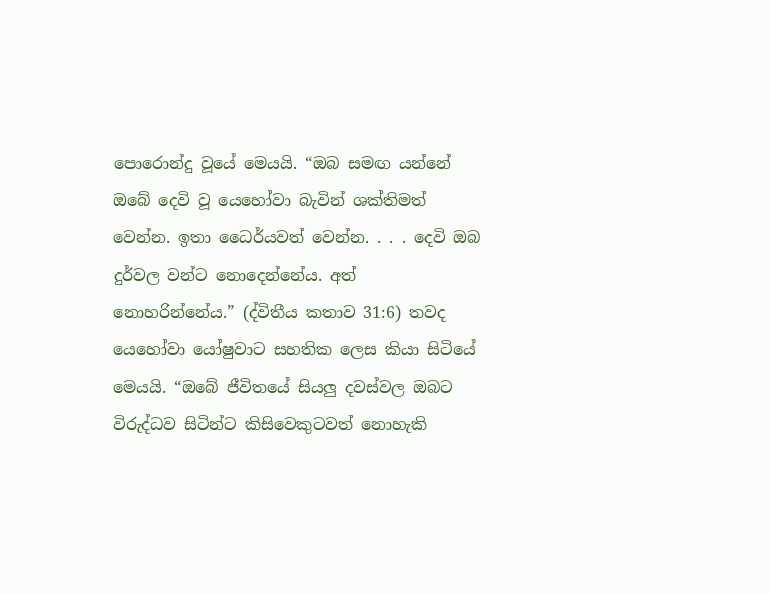පොරොන්දු වූයේ මෙයයි. “ඔබ සමඟ යන්නේ ඔබේ දෙවි වූ යෙහෝවා බැවින් ශක්තිමත් වෙන්න. ඉතා ධෛර්යවත් වෙන්න. . . . දෙවි ඔබ දුර්වල වන්ට නොදෙන්නේය. අත් නොහරින්නේය.” (ද්විතීය කතාව 31:6) තවද යෙහෝවා යෝෂුවාට සහතික ලෙස කියා සිටියේ මෙයයි. “ඔබේ ජීවිතයේ සියලු දවස්වල ඔබට විරුද්ධව සිටින්ට කිසිවෙකුටවත් නොහැකි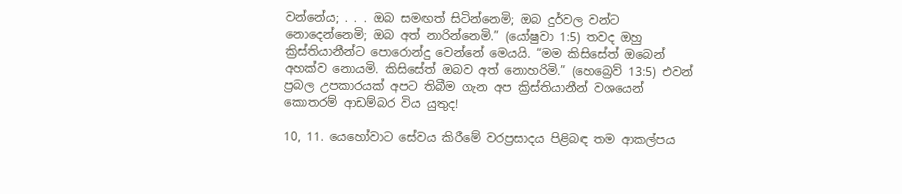වන්නේය; . . . ඔබ සමඟත් සිටින්නෙමි; ඔබ දුර්වල වන්ට නොදෙන්නෙමි; ඔබ අත් නාරින්නෙමි.” (යෝෂුවා 1:5) තවද ඔහු ක්‍රිස්තියානීන්ට පොරොන්දු වෙන්නේ මෙයයි. “මම කිසිසේත් ඔබෙන් අහක්ව නොයමි. කිසිසේත් ඔබව අත් නොහරිමි.” (හෙබ්‍රෙව් 13:5) එවන් ප්‍රබල උපකාරයක් අපට තිබීම ගැන අප ක්‍රිස්තියානීන් වශයෙන් කොතරම් ආඩම්බර විය යුතුද!

10, 11. යෙහෝවාට සේවය කිරීමේ වරප්‍රසාදය පිළිබඳ තම ආකල්පය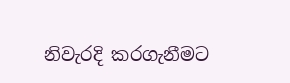නිවැරදි කරගැනීමට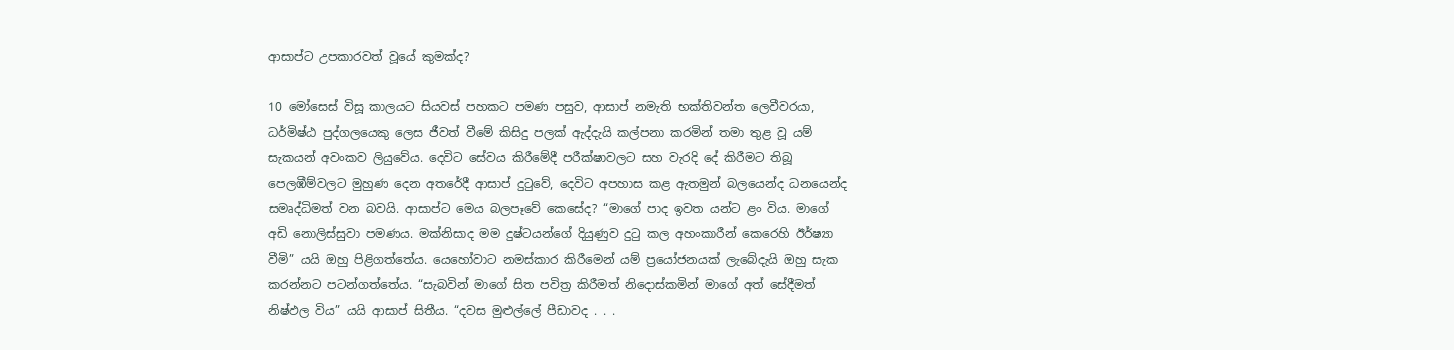ආසාප්ට උපකාරවත් වූයේ කුමක්ද?

10 මෝසෙස් විසූ කාලයට සියවස් පහකට පමණ පසුව, ආසාප් නමැති භක්තිවන්ත ලෙවීවරයා, ධර්මිෂ්ඨ පුද්ගලයෙකු ලෙස ජීවත් වීමේ කිසිදු පලක් ඇද්දැයි කල්පනා කරමින් තමා තුළ වූ යම් සැකයන් අවංකව ලියුවේය. දෙවිට සේවය කිරීමේදී පරීක්ෂාවලට සහ වැරදි දේ කිරීමට තිබූ පෙලඹීම්වලට මුහුණ දෙන අතරේදී ආසාප් දුටුවේ, දෙවිට අපහාස කළ ඇතමුන් බලයෙන්ද ධනයෙන්ද සමෘද්ධිමත් වන බවයි. ආසාප්ට මෙය බලපෑවේ කෙසේද? “මාගේ පාද ඉවත යන්ට ළං විය. මාගේ අඩි නොලිස්සුවා පමණය. මක්නිසාද මම දුෂ්ටයන්ගේ දියුණුව දුටු කල අහංකාරීන් කෙරෙහි ඊර්ෂ්‍යා වීමි” යයි ඔහු පිළිගත්තේය. යෙහෝවාට නමස්කාර කිරීමෙන් යම් ප්‍රයෝජනයක් ලැබේදැයි ඔහු සැක කරන්නට පටන්ගත්තේය. “සැබවින් මාගේ සිත පවිත්‍ර කිරීමත් නිදොස්කමින් මාගේ අත් සේදීමත් නිෂ්ඵල විය” යයි ආසාප් සිතීය. “දවස මුළුල්ලේ පීඩාවද . . .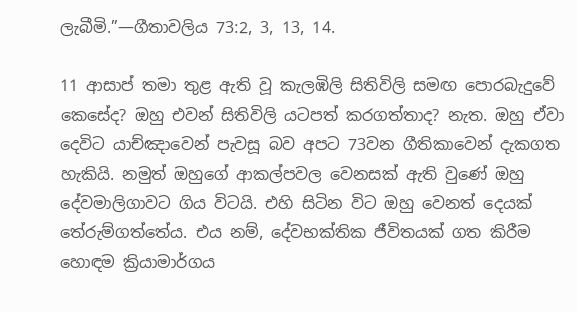ලැබීමි.”—ගීතාවලිය 73:2, 3, 13, 14.

11 ආසාප් තමා තුළ ඇති වූ කැලඹිලි සිතිවිලි සමඟ පොරබැදුවේ කෙසේද? ඔහු එවන් සිතිවිලි යටපත් කරගත්තාද? නැත. ඔහු ඒවා දෙවිට යාච්ඤාවෙන් පැවසූ බව අපට 73වන ගීතිකාවෙන් දැකගත හැකියි. නමුත් ඔහුගේ ආකල්පවල වෙනසක් ඇති වුණේ ඔහු දේවමාලිගාවට ගිය විටයි. එහි සිටින විට ඔහු වෙනත් දෙයක් තේරුම්ගත්තේය. එය නම්, දේවභක්තික ජීවිතයක් ගත කිරීම හොඳම ක්‍රියාමාර්ගය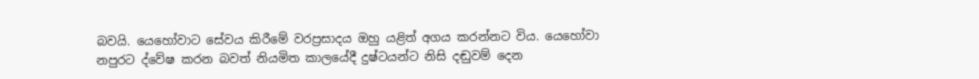බවයි. යෙහෝවාට සේවය කිරීමේ වරප්‍රසාදය ඔහු යළිත් අගය කරන්නට විය. යෙහෝවා නපුරට ද්වේෂ කරන බවත් නියමිත කාලයේදී දුෂ්ටයන්ට නිසි දඬුවම් දෙන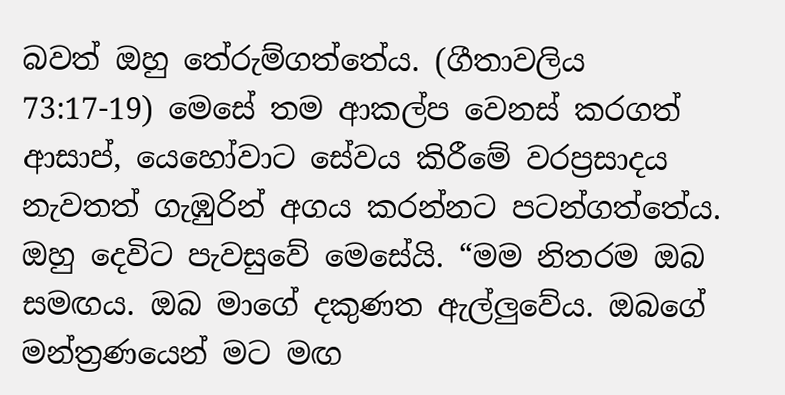බවත් ඔහු තේරුම්ගත්තේය. (ගීතාවලිය 73:17-19) මෙසේ තම ආකල්ප වෙනස් කරගත් ආසාප්, යෙහෝවාට සේවය කිරීමේ වරප්‍රසාදය නැවතත් ගැඹුරින් අගය කරන්නට පටන්ගත්තේය. ඔහු දෙවිට පැවසුවේ මෙසේයි. “මම නිතරම ඔබ සමඟය. ඔබ මාගේ දකුණත ඇල්ලුවේය. ඔබගේ මන්ත්‍රණයෙන් මට මඟ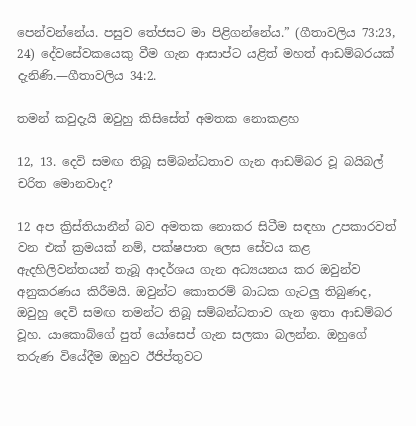පෙන්වන්නේය. පසුව තේජසට මා පිළිගන්නේය.” (ගීතාවලිය 73:23, 24) දේවසේවකයෙකු වීම ගැන ආසාප්ට යළිත් මහත් ආඩම්බරයක් දැනිණි.—ගීතාවලිය 34:2.

තමන් කවුදැයි ඔවුහු කිසිසේත් අමතක නොකළහ

12, 13. දෙවි සමඟ තිබූ සම්බන්ධතාව ගැන ආඩම්බර වූ බයිබල් චරිත මොනවාද?

12 අප ක්‍රිස්තියානීන් බව අමතක නොකර සිටීම සඳහා උපකාරවත් වන එක් ක්‍රමයක් නම්, පක්ෂපාත ලෙස සේවය කළ ඇදහිලිවන්තයන් තැබූ ආදර්ශය ගැන අධ්‍යයනය කර ඔවුන්ව අනුකරණය කිරීමයි. ඔවුන්ට කොතරම් බාධක ගැටලු තිබුණද, ඔවුහු දෙවි සමඟ තමන්ට තිබූ සම්බන්ධතාව ගැන ඉතා ආඩම්බර වූහ. යාකොබ්ගේ පුත් යෝසෙප් ගැන සලකා බලන්න. ඔහුගේ තරුණ වියේදීම ඔහුව ඊජිප්තුවට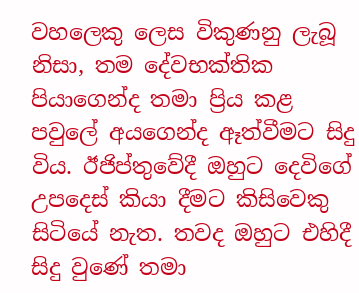වහලෙකු ලෙස විකුණනු ලැබූ නිසා, තම දේවභක්තික පියාගෙන්ද තමා ප්‍රිය කළ පවුලේ අයගෙන්ද ඈත්වීමට සිදු විය. ඊජිප්තුවේදී ඔහුට දෙවිගේ උපදෙස් කියා දීමට කිසිවෙකු සිටියේ නැත. තවද ඔහුට එහිදී සිදු වුණේ තමා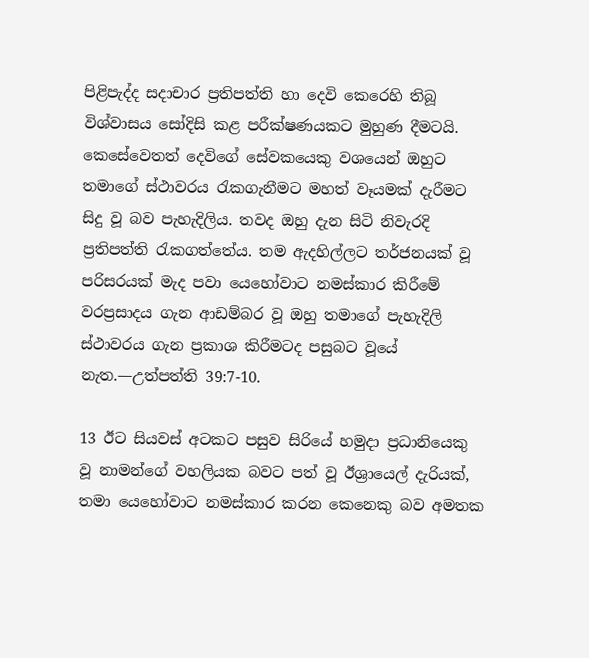පිළිපැද්ද සදාචාර ප්‍රතිපත්ති හා දෙවි කෙරෙහි තිබූ විශ්වාසය සෝදිසි කළ පරීක්ෂණයකට මුහුණ දීමටයි. කෙසේවෙතත් දෙවිගේ සේවකයෙකු වශයෙන් ඔහුට තමාගේ ස්ථාවරය රැකගැනීමට මහත් වෑයමක් දැරීමට සිදු වූ බව පැහැදිලිය. තවද ඔහු දැන සිටි නිවැරදි ප්‍රතිපත්ති රැකගත්තේය. තම ඇදහිල්ලට තර්ජනයක් වූ පරිසරයක් මැද පවා යෙහෝවාට නමස්කාර කිරීමේ වරප්‍රසාදය ගැන ආඩම්බර වූ ඔහු තමාගේ පැහැදිලි ස්ථාවරය ගැන ප්‍රකාශ කිරීමටද පසුබට වූයේ නැත.—උත්පත්ති 39:7-10.

13 ඊට සියවස් අටකට පසුව සිරියේ හමුදා ප්‍රධානියෙකු වූ නාමන්ගේ වහලියක බවට පත් වූ ඊශ්‍රායෙල් දැරියක්, තමා යෙහෝවාට නමස්කාර කරන කෙනෙකු බව අමතක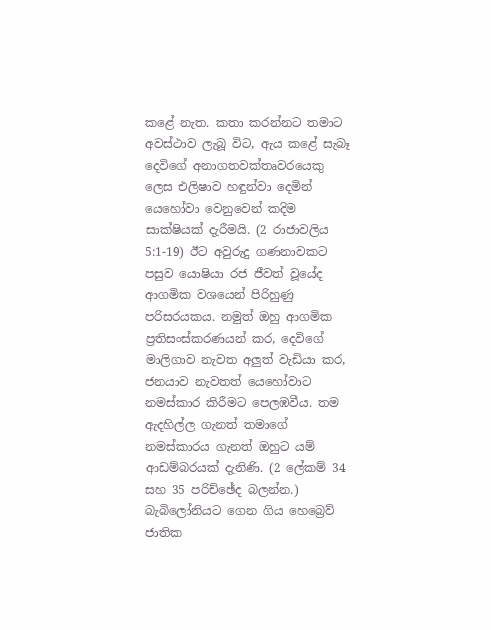කළේ නැත. කතා කරන්නට තමාට අවස්ථාව ලැබූ විට, ඇය කළේ සැබෑ දෙවිගේ අනාගතවක්තෘවරයෙකු ලෙස එලිෂාව හඳුන්වා දෙමින් යෙහෝවා වෙනුවෙන් කදිම සාක්ෂියක් දැරීමයි. (2 රාජාවලිය 5:1-19) ඊට අවුරුදු ගණනාවකට පසුව යොෂියා රජ ජීවත් වූයේද ආගමික වශයෙන් පිරිහුණු පරිසරයකය. නමුත් ඔහු ආගමික ප්‍රතිසංස්කරණයන් කර, දෙවිගේ මාලිගාව නැවත අලුත් වැඩියා කර, ජනයාව නැවතත් යෙහෝවාට නමස්කාර කිරීමට පෙලඹවීය. තම ඇදහිල්ල ගැනත් තමාගේ නමස්කාරය ගැනත් ඔහුට යම් ආඩම්බරයක් දැනිණි. (2 ලේකම් 34 සහ 35 පරිච්ඡේද බලන්න.) බැබිලෝනියට ගෙන ගිය හෙබ්‍රෙව් ජාතික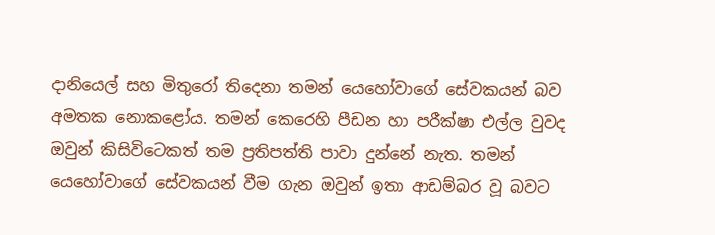දානියෙල් සහ මිතුරෝ තිදෙනා තමන් යෙහෝවාගේ සේවකයන් බව අමතක නොකළෝය. තමන් කෙරෙහි පීඩන හා පරීක්ෂා එල්ල වුවද ඔවුන් කිසිවිටෙකත් තම ප්‍රතිපත්ති පාවා දුන්නේ නැත. තමන් යෙහෝවාගේ සේවකයන් වීම ගැන ඔවුන් ඉතා ආඩම්බර වූ බවට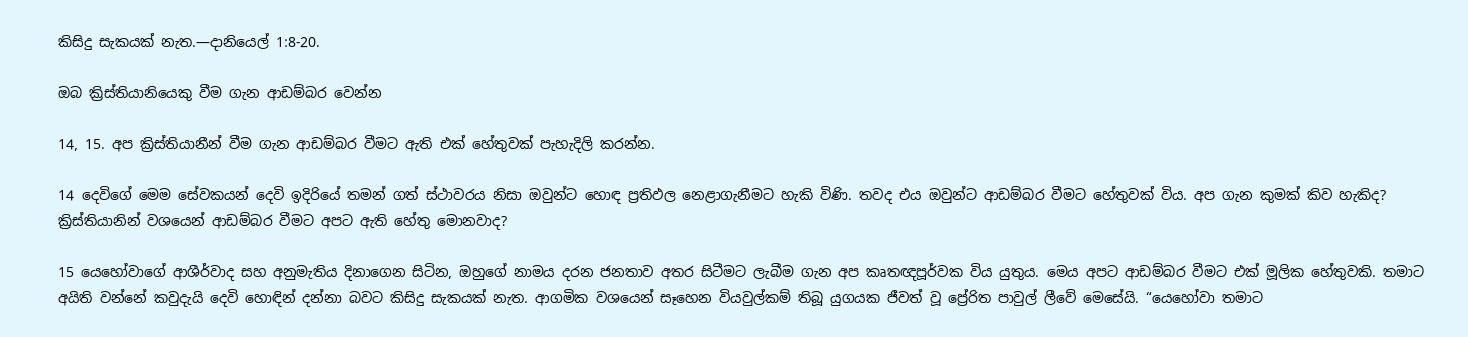කිසිදු සැකයක් නැත.—දානියෙල් 1:8-20.

ඔබ ක්‍රිස්තියානියෙකු වීම ගැන ආඩම්බර වෙන්න

14, 15. අප ක්‍රිස්තියානීන් වීම ගැන ආඩම්බර වීමට ඇති එක් හේතුවක් පැහැදිලි කරන්න.

14 දෙවිගේ මෙම සේවකයන් දෙවි ඉදිරියේ තමන් ගත් ස්ථාවරය නිසා ඔවුන්ට හොඳ ප්‍රතිඵල නෙළාගැනීමට හැකි විණි. තවද එය ඔවුන්ට ආඩම්බර වීමට හේතුවක් විය. අප ගැන කුමක් කිව හැකිද? ක්‍රිස්තියානින් වශයෙන් ආඩම්බර වීමට අපට ඇති හේතු මොනවාද?

15 යෙහෝවාගේ ආශීර්වාද සහ අනුමැතිය දිනාගෙන සිටින, ඔහුගේ නාමය දරන ජනතාව අතර සිටීමට ලැබීම ගැන අප කෘතඥපූර්වක විය යුතුය. මෙය අපට ආඩම්බර වීමට එක් මූලික හේතුවකි. තමාට අයිති වන්නේ කවුදැයි දෙවි හොඳින් දන්නා බවට කිසිදු සැකයක් නැත. ආගමික වශයෙන් සෑහෙන වියවුල්කම් තිබූ යුගයක ජීවත් වූ ප්‍රේරිත පාවුල් ලීවේ මෙසේයි. “යෙහෝවා තමාට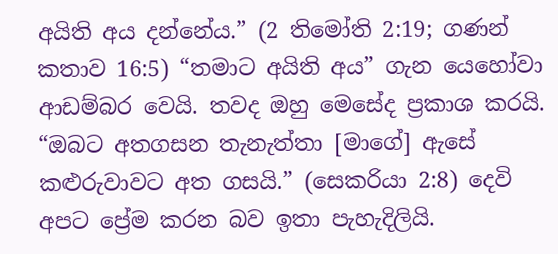අයිති අය දන්නේය.” (2 තිමෝති 2:19; ගණන් කතාව 16:5) “තමාට අයිති අය” ගැන යෙහෝවා ආඩම්බර වෙයි. තවද ඔහු මෙසේද ප්‍රකාශ කරයි. “ඔබට අතගසන තැනැත්තා [මාගේ] ඇසේ කළුරුවාවට අත ගසයි.” (සෙකරියා 2:8) දෙවි අපට ප්‍රේම කරන බව ඉතා පැහැදිලියි.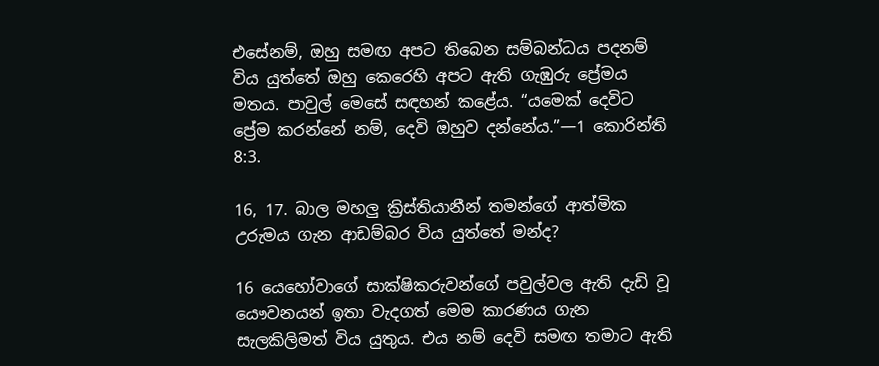එසේනම්, ඔහු සමඟ අපට තිබෙන සම්බන්ධය පදනම් විය යුත්තේ ඔහු කෙරෙහි අපට ඇති ගැඹුරු ප්‍රේමය මතය. පාවුල් මෙසේ සඳහන් කළේය. “යමෙක් දෙවිට ප්‍රේම කරන්නේ නම්, දෙවි ඔහුව දන්නේය.”—1 කොරින්ති 8:3.

16, 17. බාල මහලු ක්‍රිස්තියානීන් තමන්ගේ ආත්මික උරුමය ගැන ආඩම්බර විය යුත්තේ මන්ද?

16 යෙහෝවාගේ සාක්ෂිකරුවන්ගේ පවුල්වල ඇති දැඩි වූ යෞවනයන් ඉතා වැදගත් මෙම කාරණය ගැන සැලකිලිමත් විය යුතුය. එය නම් දෙවි සමඟ තමාට ඇති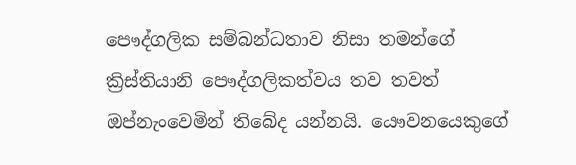පෞද්ගලික සම්බන්ධතාව නිසා තමන්ගේ ක්‍රිස්තියානි පෞද්ගලිකත්වය තව තවත් ඔප්නැංවෙමින් තිබේද යන්නයි. යෞවනයෙකුගේ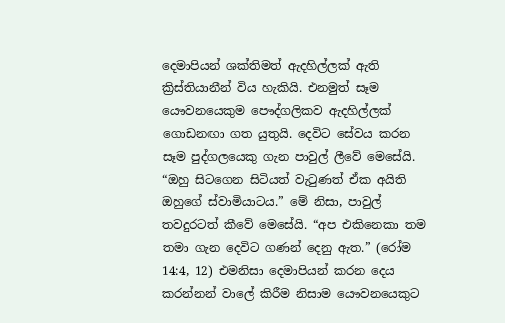දෙමාපියන් ශක්තිමත් ඇදහිල්ලක් ඇති ක්‍රිස්තියානීන් විය හැකියි. එනමුත් සෑම යෞවනයෙකුම පෞද්ගලිකව ඇදහිල්ලක් ගොඩනඟා ගත යුතුයි. දෙවිට සේවය කරන සෑම පුද්ගලයෙකු ගැන පාවුල් ලීවේ මෙසේයි. “ඔහු සිටගෙන සිටියත් වැටුණත් ඒක අයිති ඔහුගේ ස්වාමියාටය.” මේ නිසා, පාවුල් තවදුරටත් කීවේ මෙසේයි. “අප එකිනෙකා තම තමා ගැන දෙවිට ගණන් දෙනු ඇත.” (රෝම 14:4, 12) එමනිසා දෙමාපියන් කරන දෙය කරන්නන් වාලේ කිරීම නිසාම යෞවනයෙකුට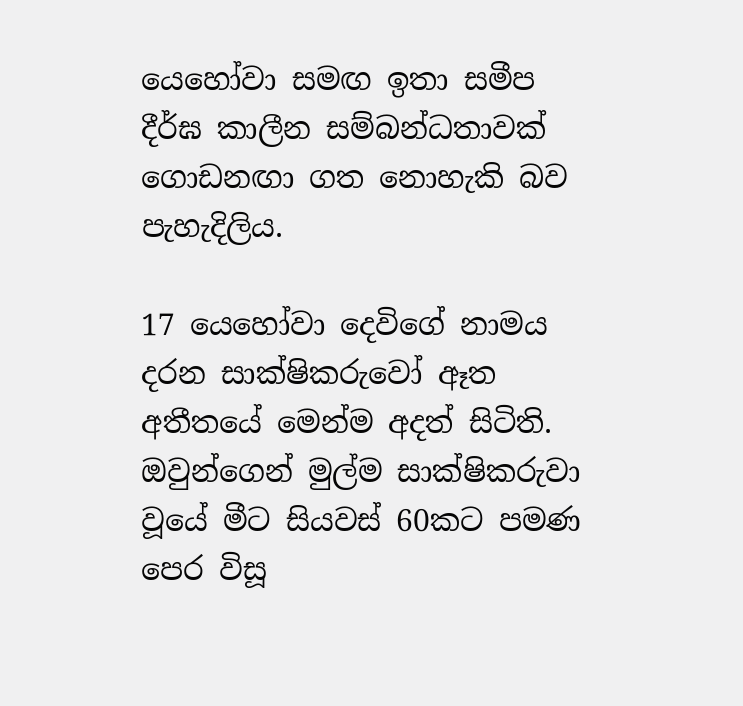යෙහෝවා සමඟ ඉතා සමීප දීර්ඝ කාලීන සම්බන්ධතාවක් ගොඩනඟා ගත නොහැකි බව පැහැදිලිය.

17 යෙහෝවා දෙවිගේ නාමය දරන සාක්ෂිකරුවෝ ඈත අතීතයේ මෙන්ම අදත් සිටිති. ඔවුන්ගෙන් මුල්ම සාක්ෂිකරුවා වූයේ මීට සියවස් 60කට පමණ පෙර විසූ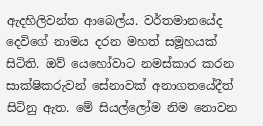ඇදහිලිවන්ත ආබෙල්ය. වර්තමානයේද දෙවිගේ නාමය දරන මහත් සමූහයක් සිටිති. ඔව් යෙහෝවාට නමස්කාර කරන සාක්ෂිකරුවන් සේනාවක් අනාගතයේදීත් සිටිනු ඇත. මේ සියල්ලෝම නිම නොවන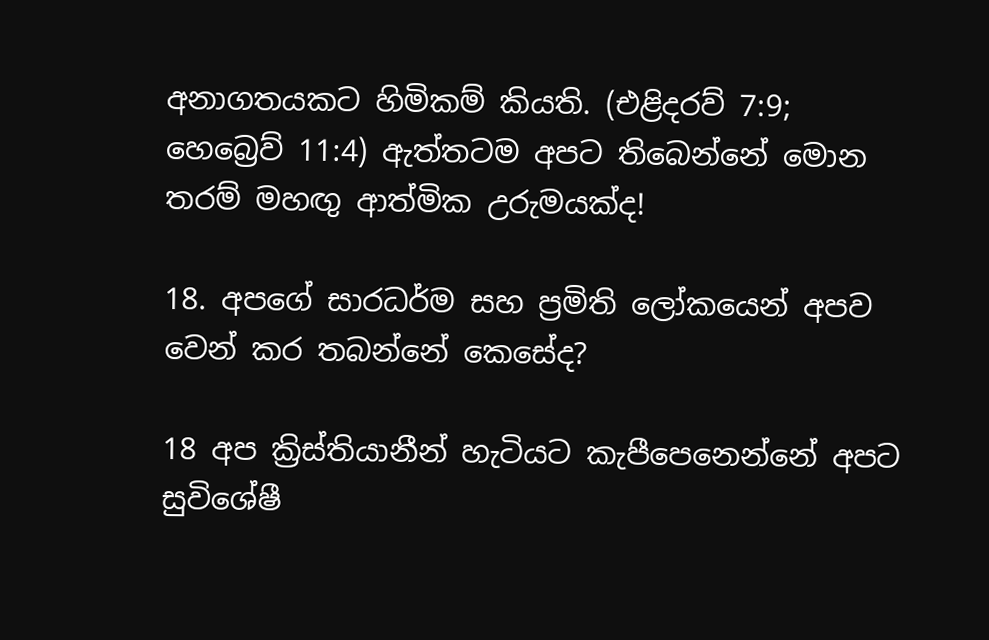අනාගතයකට හිමිකම් කියති. (එළිදරව් 7:9; හෙබ්‍රෙව් 11:4) ඇත්තටම අපට තිබෙන්නේ මොන තරම් මහඟු ආත්මික උරුමයක්ද!

18. අපගේ සාරධර්ම සහ ප්‍රමිති ලෝකයෙන් අපව වෙන් කර තබන්නේ කෙසේද?

18 අප ක්‍රිස්තියානීන් හැටියට කැපීපෙනෙන්නේ අපට සුවිශේෂී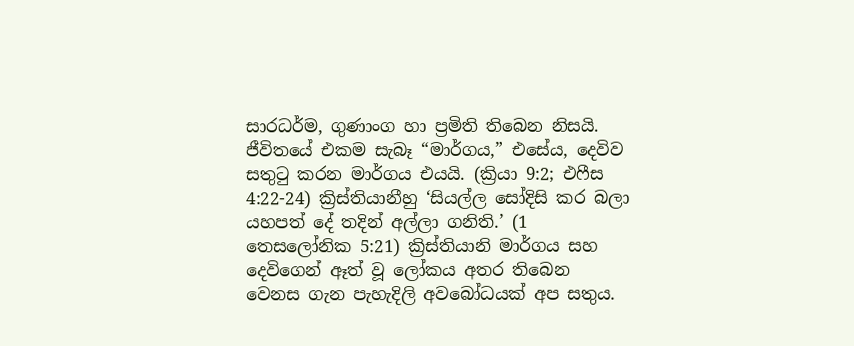සාරධර්ම, ගුණාංග හා ප්‍රමිති තිබෙන නිසයි. ජීවිතයේ එකම සැබෑ “මාර්ගය,” එසේය, දෙවිව සතුටු කරන මාර්ගය එයයි. (ක්‍රියා 9:2; එෆීස 4:22-24) ක්‍රිස්තියානීහු ‘සියල්ල සෝදිසි කර බලා යහපත් දේ තදින් අල්ලා ගනිති.’ (1 තෙසලෝනික 5:21) ක්‍රිස්තියානි මාර්ගය සහ දෙවිගෙන් ඈත් වූ ලෝකය අතර තිබෙන වෙනස ගැන පැහැදිලි අවබෝධයක් අප සතුය.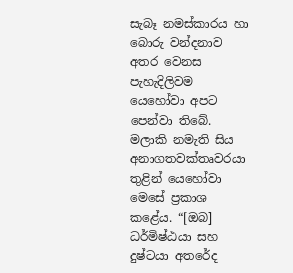සැබෑ නමස්කාරය හා බොරු වන්දනාව අතර වෙනස පැහැදිලිවම යෙහෝවා අපට පෙන්වා තිබේ. මලාකි නමැති සිය අනාගතවක්තෘවරයා තුළින් යෙහෝවා මෙසේ ප්‍රකාශ කළේය. “[ඔබ] ධර්මිෂ්ඨයා සහ දුෂ්ටයා අතරේද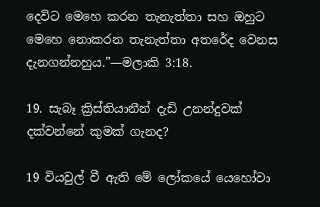දෙවිට මෙහෙ කරන තැනැත්තා සහ ඔහුට මෙහෙ නොකරන තැනැත්තා අතරේද වෙනස දැනගන්නහුය.”—මලාකි 3:18.

19. සැබෑ ක්‍රිස්තියානීන් දැඩි උනන්දුවක් දක්වන්නේ කුමක් ගැනද?

19 වියවුල් වී ඇති මේ ලෝකයේ යෙහෝවා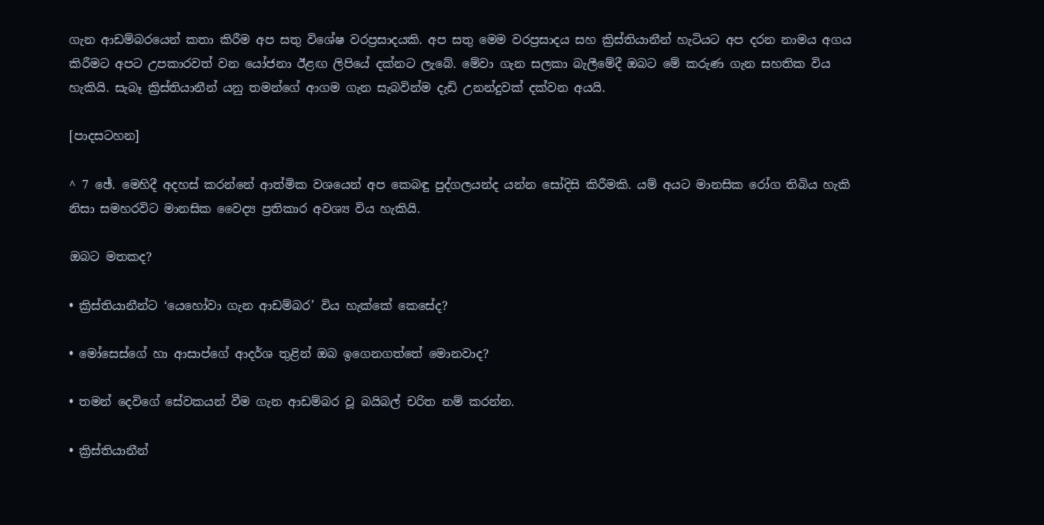ගැන ආඩම්බරයෙන් කතා කිරීම අප සතු විශේෂ වරප්‍රසාදයකි. අප සතු මෙම වරප්‍රසාදය සහ ක්‍රිස්තියානීන් හැටියට අප දරන නාමය අගය කිරීමට අපට උපකාරවත් වන යෝජනා ඊළඟ ලිපියේ දක්නට ලැබේ. මේවා ගැන සලකා බැලීමේදී ඔබට මේ කරුණ ගැන සහතික විය හැකියි. සැබෑ ක්‍රිස්තියානීන් යනු තමන්ගේ ආගම ගැන සැබවින්ම දැඩි උනන්දුවක් දක්වන අයයි.

[පාදසටහන]

^ 7 ඡේ. මෙහිදී අදහස් කරන්නේ ආත්මික වශයෙන් අප කෙබඳු පුද්ගලයන්ද යන්න සෝදිසි කිරීමකි. යම් අයට මානසික රෝග තිබිය හැකි නිසා සමහරවිට මානසික වෛද්‍ය ප්‍රතිකාර අවශ්‍ය විය හැකියි.

ඔබට මතකද?

• ක්‍රිස්තියානීන්ට ‘යෙහෝවා ගැන ආඩම්බර’ විය හැක්කේ කෙසේද?

• මෝසෙස්ගේ හා ආසාප්ගේ ආදර්ශ තුළින් ඔබ ඉගෙනගත්තේ මොනවාද?

• තමන් දෙවිගේ සේවකයන් වීම ගැන ආඩම්බර වූ බයිබල් චරිත නම් කරන්න.

• ක්‍රිස්තියානීන්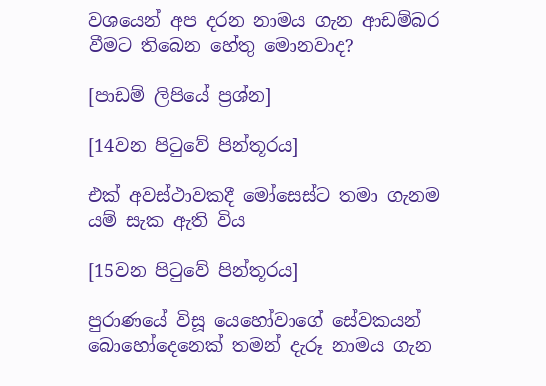වශයෙන් අප දරන නාමය ගැන ආඩම්බර වීමට තිබෙන හේතු මොනවාද?

[පාඩම් ලිපියේ ප්‍රශ්න]

[14වන පිටුවේ පින්තූරය]

එක් අවස්ථාවකදී මෝසෙස්ට තමා ගැනම යම් සැක ඇති විය

[15වන පිටුවේ පින්තූරය]

පුරාණයේ විසූ යෙහෝවාගේ සේවකයන් බොහෝදෙනෙක් තමන් දැරූ නාමය ගැන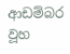ආඩම්බර වූහ